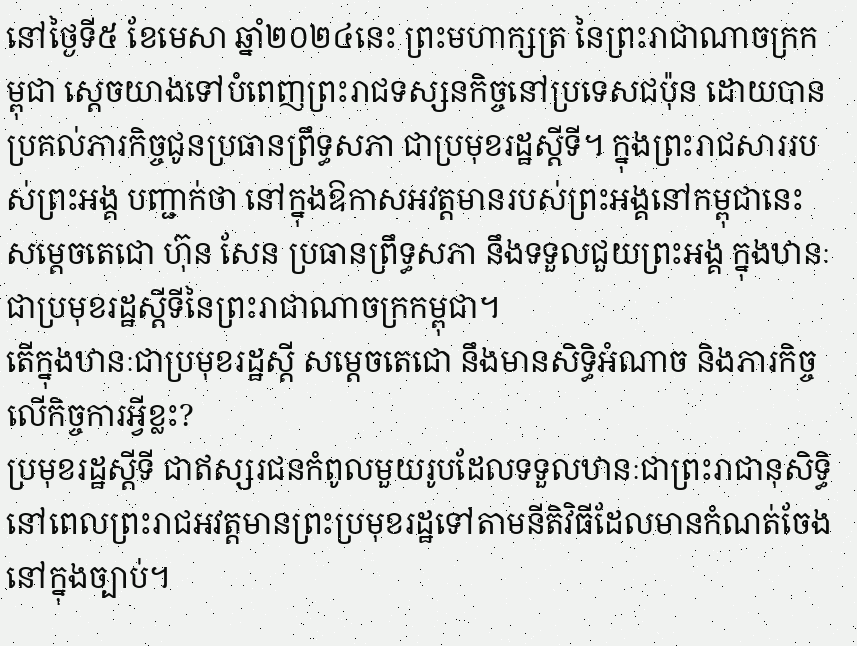នៅថ្ងៃទី៥ ខែមេសា ឆ្នាំ២០២៤នេះ ព្រះមហាក្សត្រ នៃព្រះរាជាណាចក្រកម្ពុជា ស្តេចយាងទៅបំពេញព្រះរាជទស្សនកិច្ចនៅប្រទេសជប៉ុន ដោយបានប្រគល់ភារកិច្ចជូនប្រធានព្រឹទ្ធសភា ជាប្រមុខរដ្ឋស្តីទី។ ក្នុងព្រះរាជសាររបស់ព្រះអង្គ បញ្ជាក់ថា នៅក្នុងឱកាសអវត្តមានរបស់ព្រះអង្គនៅកម្ពុជានេះ សម្តេចតេជោ ហ៊ុន សែន ប្រធានព្រឹទ្ធសភា នឹងទទួលជួយព្រះអង្គ ក្នុងឋានៈជាប្រមុខរដ្ឋស្តីទីនៃព្រះរាជាណាចក្រកម្ពុជា។
តើក្នុងឋានៈជាប្រមុខរដ្ឋស្តី សម្ដេចតេជោ នឹងមានសិទ្ធិអំណាច និងភារកិច្ចលើកិច្ចការអ្វីខ្លះ?
ប្រមុខរដ្ឋស្តីទី ជាឥស្សរជនកំពូលមួយរូបដែលទទួលឋានៈជាព្រះរាជានុសិទ្ធិនៅពេលព្រះរាជអវត្តមានព្រះប្រមុខរដ្ឋទៅតាមនីតិវិធីដែលមានកំណត់ចែងនៅក្នុងច្បាប់។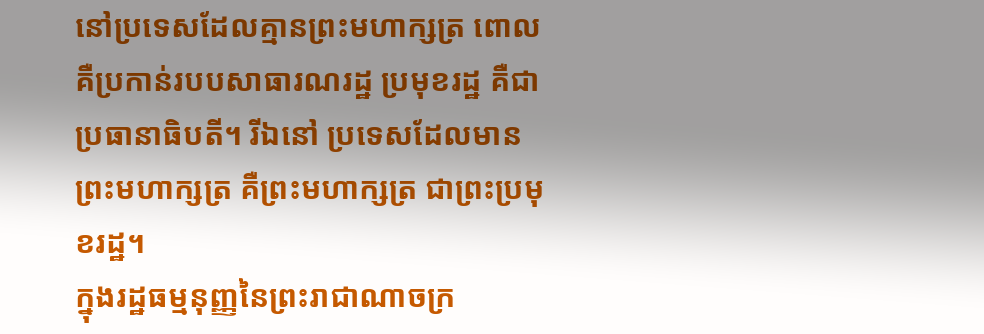នៅប្រទេសដែលគ្មានព្រះមហាក្សត្រ ពោលគឺប្រកាន់របបសាធារណរដ្ឋ ប្រមុខរដ្ឋ គឺជាប្រធានាធិបតី។ រីឯនៅ ប្រទេសដែលមានព្រះមហាក្សត្រ គឺព្រះមហាក្សត្រ ជាព្រះប្រមុខរដ្ឋ។
ក្នុងរដ្ឋធម្មនុញ្ញនៃព្រះរាជាណាចក្រ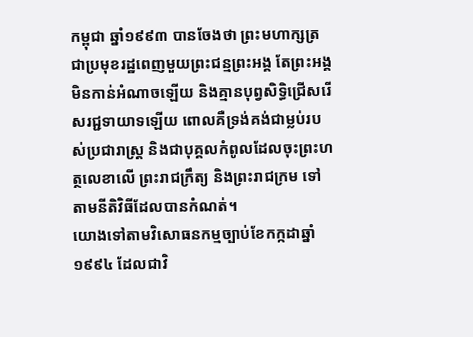កម្ពុជា ឆ្នាំ១៩៩៣ បានចែងថា ព្រះមហាក្សត្រ ជាប្រមុខរដ្ឋពេញមួយព្រះជន្មព្រះអង្គ តែព្រះអង្គមិនកាន់អំណាចឡើយ និងគ្មានបុព្វសិទ្ធិជ្រើសរើសរជ្ជទាយាទឡើយ ពោលគឺទ្រង់គង់ជាម្លប់របស់ប្រជារាស្ត្រ និងជាបុគ្គលកំពូលដែលចុះព្រះហត្ថលេខាលើ ព្រះរាជក្រឹត្យ និងព្រះរាជក្រម ទៅតាមនីតិវិធីដែលបានកំណត់។
យោងទៅតាមវិសោធនកម្មច្បាប់ខែកក្កដាឆ្នាំ១៩៩៤ ដែលជាវិ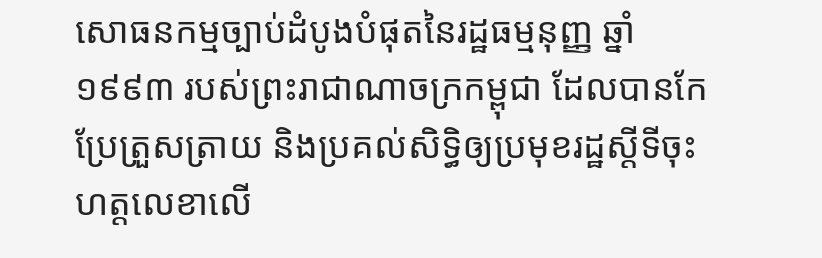សោធនកម្មច្បាប់ដំបូងបំផុតនៃរដ្ឋធម្មនុញ្ញ ឆ្នាំ១៩៩៣ របស់ព្រះរាជាណាចក្រកម្ពុជា ដែលបានកែប្រែត្រួសត្រាយ និងប្រគល់សិទ្ធិឲ្យប្រមុខរដ្ឋស្តីទីចុះហត្តលេខាលើ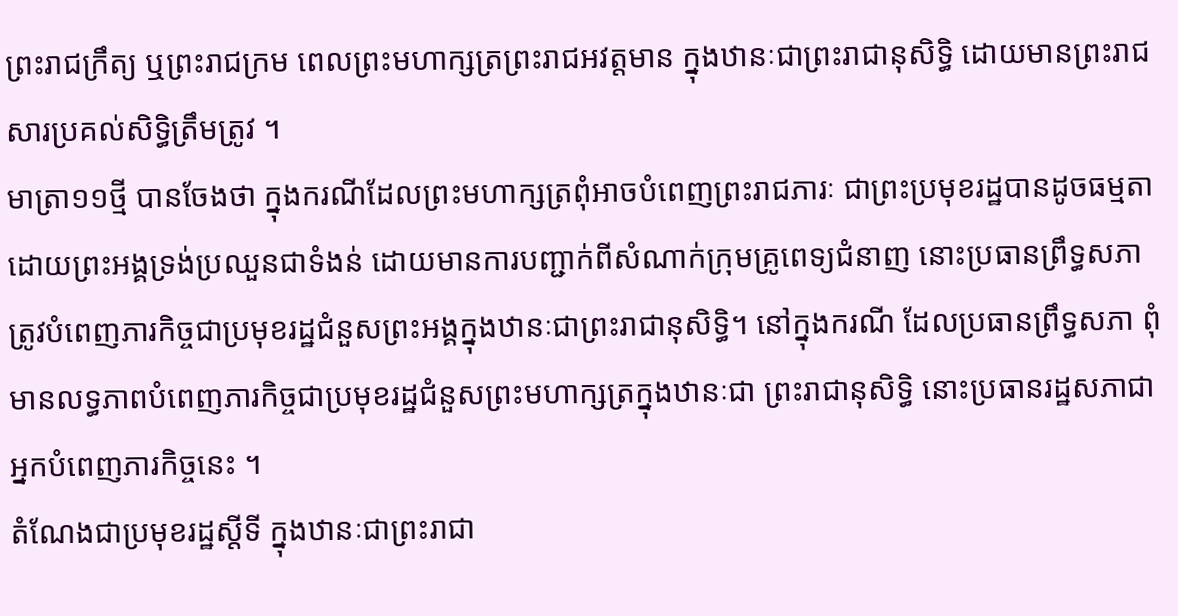ព្រះរាជក្រឹត្យ ឬព្រះរាជក្រម ពេលព្រះមហាក្សត្រព្រះរាជអវត្តមាន ក្នុងឋានៈជាព្រះរាជានុសិទ្ធិ ដោយមានព្រះរាជសារប្រគល់សិទ្ធិត្រឹមត្រូវ ។
មាត្រា១១ថ្មី បានចែងថា ក្នុងករណីដែលព្រះមហាក្សត្រពុំអាចបំពេញព្រះរាជភារៈ ជាព្រះប្រមុខរដ្ឋបានដូចធម្មតា ដោយព្រះអង្គទ្រង់ប្រឈួនជាទំងន់ ដោយមានការបញ្ជាក់ពីសំណាក់ក្រុមគ្រូពេទ្យជំនាញ នោះប្រធានព្រឹទ្ធសភាត្រូវបំពេញភារកិច្ចជាប្រមុខរដ្ឋជំនួសព្រះអង្គក្នុងឋានៈជាព្រះរាជានុសិទ្ធិ។ នៅក្នុងករណី ដែលប្រធានព្រឹទ្ធសភា ពុំមានលទ្ធភាពបំពេញភារកិច្ចជាប្រមុខរដ្ឋជំនួសព្រះមហាក្សត្រក្នុងឋានៈជា ព្រះរាជានុសិទ្ធិ នោះប្រធានរដ្ឋសភាជាអ្នកបំពេញភារកិច្ចនេះ ។
តំណែងជាប្រមុខរដ្ឋស្តីទី ក្នុងឋានៈជាព្រះរាជា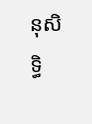នុសិទ្ធិ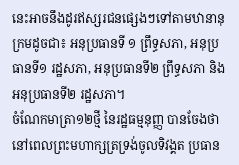នេះអាចនឹងដូរឥស្សរជនផ្សេងៗទៅតាមឋានានុក្រមដូចជា៖ អនុប្រធានទី ១ ព្រឹទ្ធសភា, អនុប្រធានទី១ រដ្ឋសភា, អនុប្រធានទី២ ព្រឹទ្ធសភា និងអនុប្រធានទី២ រដ្ឋសភា។
ចំណែកមាត្រា១២ថ្មី នៃរដ្ឋធម្មនុញ្ញ បានចែងថា នៅពេលព្រះមហាក្សត្រទ្រង់ចូលទិវង្គត ប្រធាន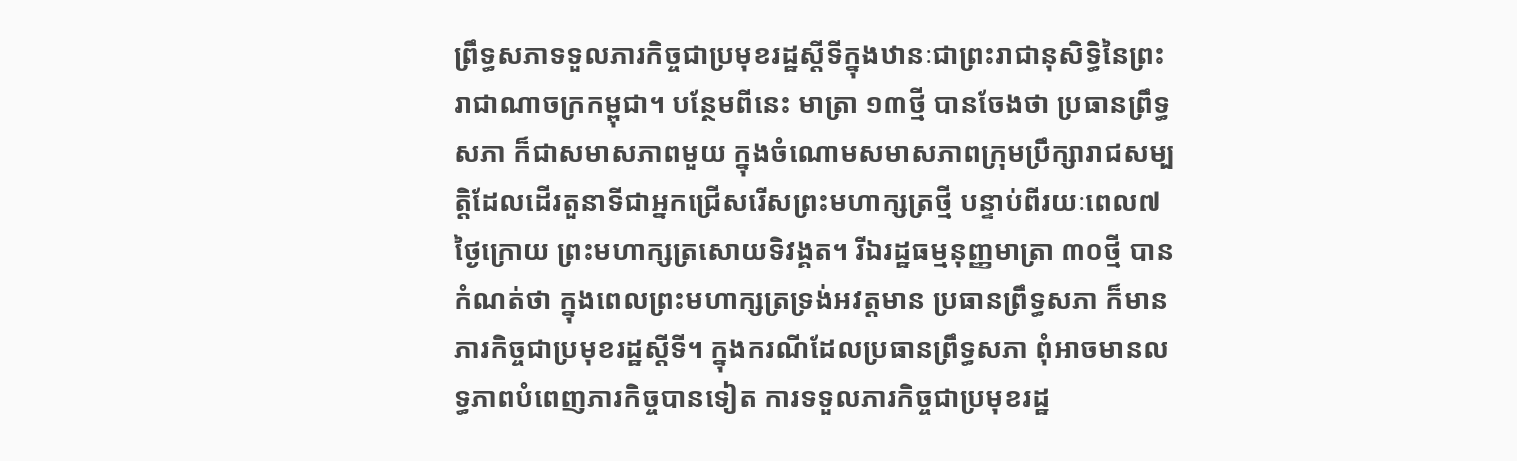ព្រឹទ្ធសភាទទួលភារកិច្ចជាប្រមុខរដ្ឋស្ដីទីក្នុងឋានៈជាព្រះរាជានុសិទ្ធិនៃព្រះរាជាណាចក្រកម្ពុជា។ បន្ថែមពីនេះ មាត្រា ១៣ថ្មី បានចែងថា ប្រធានព្រឹទ្ធសភា ក៏ជាសមាសភាពមួយ ក្នុងចំណោមសមាសភាពក្រុមប្រឹក្សារាជសម្បត្តិដែលដើរតួនាទីជាអ្នកជ្រើសរើសព្រះមហាក្សត្រថ្មី បន្ទាប់ពីរយៈពេល៧ថ្ងៃក្រោយ ព្រះមហាក្សត្រសោយទិវង្គត។ រីឯរដ្ឋធម្មនុញ្ញមាត្រា ៣០ថ្មី បានកំណត់ថា ក្នុងពេលព្រះមហាក្សត្រទ្រង់អវត្តមាន ប្រធានព្រឹទ្ធសភា ក៏មានភារកិច្ចជាប្រមុខរដ្ឋស្ដីទី។ ក្នុងករណីដែលប្រធានព្រឹទ្ធសភា ពុំអាចមានលទ្ធភាពបំពេញភារកិច្ចបានទៀត ការទទួលភារកិច្ចជាប្រមុខរដ្ឋ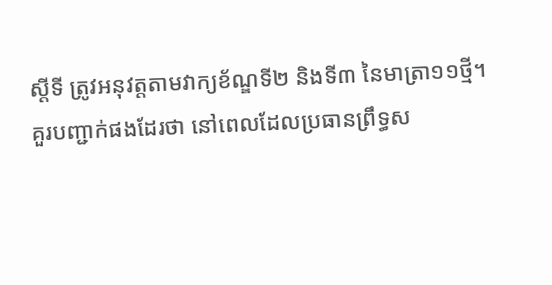ស្តីទី ត្រូវអនុវត្តតាមវាក្យខ័ណ្ឌទី២ និងទី៣ នៃមាត្រា១១ថ្មី។
គួរបញ្ជាក់ផងដែរថា នៅពេលដែលប្រធានព្រឹទ្ធស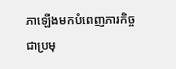ភាឡើងមកបំពេញភារកិច្ចជាប្រមុ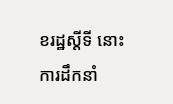ខរដ្ឋស្តីទី នោះការដឹកនាំ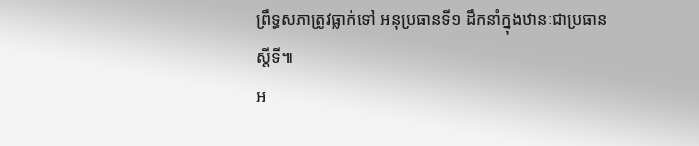ព្រឹទ្ធសភាត្រូវធ្លាក់ទៅ អនុប្រធានទី១ ដឹកនាំក្នុងឋានៈជាប្រធានស្តីទី៕
អ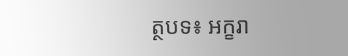ត្ថបទ៖ អក្ខរា